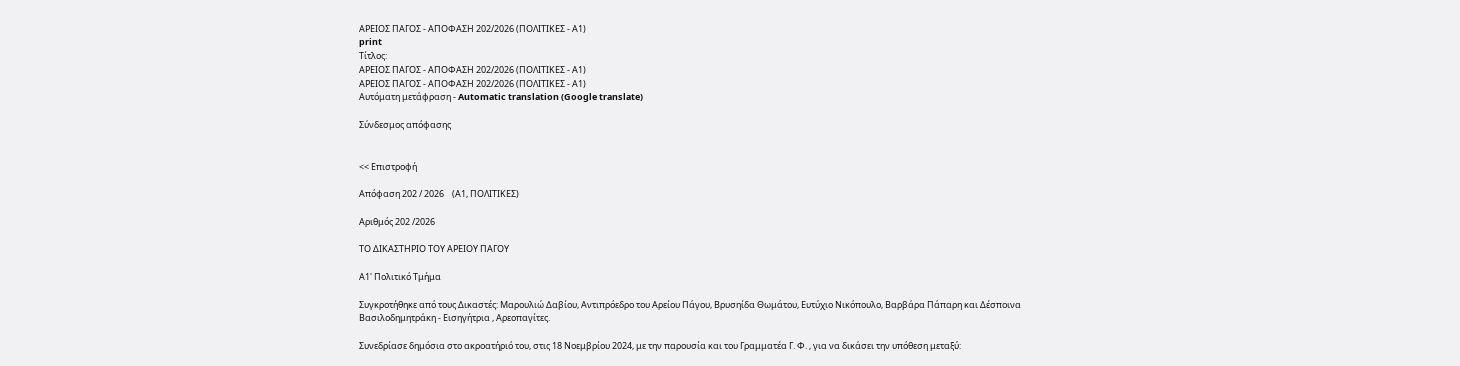ΑΡΕΙΟΣ ΠΑΓΟΣ - ΑΠΟΦΑΣΗ 202/2026 (ΠΟΛΙΤΙΚΕΣ - Α1)
print
Τίτλος:
ΑΡΕΙΟΣ ΠΑΓΟΣ - ΑΠΟΦΑΣΗ 202/2026 (ΠΟΛΙΤΙΚΕΣ - Α1)
ΑΡΕΙΟΣ ΠΑΓΟΣ - ΑΠΟΦΑΣΗ 202/2026 (ΠΟΛΙΤΙΚΕΣ - Α1)
Αυτόματη μετάφραση - Automatic translation (Google translate)

Σύνδεσμος απόφασης


<< Επιστροφή

Απόφαση 202 / 2026    (Α1, ΠΟΛΙΤΙΚΕΣ)

Αριθμός 202 /2026

ΤΟ ΔΙΚΑΣΤΗΡΙΟ ΤΟΥ ΑΡΕΙΟΥ ΠΑΓΟΥ

Α1' Πολιτικό Τμήμα

Συγκροτήθηκε από τους Δικαστές: Μαρουλιώ Δαβίου, Αντιπρόεδρο του Αρείου Πάγου, Βρυσηίδα Θωμάτου, Ευτύχιο Νικόπουλο, Βαρβάρα Πάπαρη και Δέσποινα Βασιλοδημητράκη - Εισηγήτρια , Αρεοπαγίτες.

Συνεδρίασε δημόσια στο ακροατήριό του, στις 18 Νοεμβρίου 2024, με την παρουσία και του Γραμματέα Γ. Φ. , για να δικάσει την υπόθεση μεταξύ: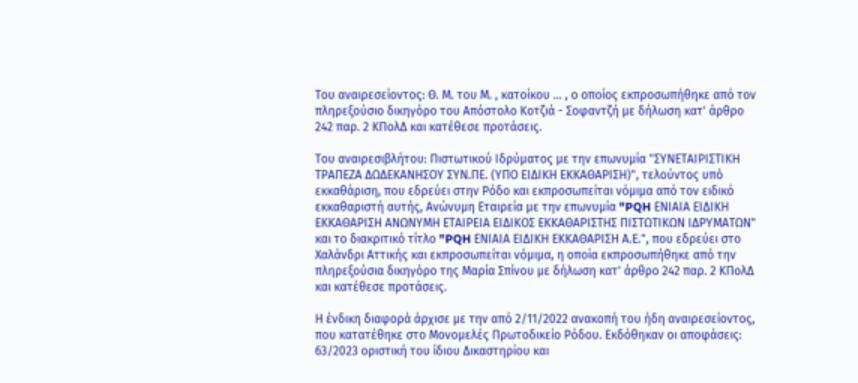Του αναιρεσείοντος: Θ. Μ. του Μ. , κατοίκου ... , ο οποίος εκπροσωπήθηκε από τον πληρεξούσιο δικηγόρο του Απόστολο Κοτζιά - Σοφαντζή με δήλωση κατ' άρθρο 242 παρ. 2 ΚΠολΔ και κατέθεσε προτάσεις.

Του αναιρεσιβλήτου: Πιστωτικού Ιδρύματος με την επωνυμία "ΣΥΝΕΤΑΙΡΙΣΤΙΚΗ ΤΡΑΠΕΖΑ ΔΩΔΕΚΑΝΗΣΟΥ ΣΥΝ.ΠΕ. (ΥΠΟ ΕΙΔΙΚΗ ΕΚΚΑΘΑΡΙΣΗ)", τελούντος υπό εκκαθάριση, που εδρεύει στην Ρόδο και εκπροσωπείται νόμιμα από τον ειδικό εκκαθαριστή αυτής, Ανώνυμη Εταιρεία με την επωνυμία "PQH ΕΝΙΑΙΑ ΕΙΔΙΚΗ ΕΚΚΑΘΑΡΙΣΗ ΑΝΩΝΥΜΗ ΕΤΑΙΡΕΙΑ ΕΙΔΙΚΟΣ ΕΚΚΑΘΑΡΙΣΤΗΣ ΠΙΣΤΩΤΙΚΩΝ ΙΔΡΥΜΑΤΩΝ" και το διακριτικό τίτλο "PQH ΕΝΙΑΙΑ ΕΙΔΙΚΗ ΕΚΚΑΘΑΡΙΣΗ Α.Ε.", που εδρεύει στο Χαλάνδρι Αττικής και εκπροσωπείται νόμιμα, η οποία εκπροσωπήθηκε από την πληρεξούσια δικηγόρο της Μαρία Σπίνου με δήλωση κατ' άρθρο 242 παρ. 2 ΚΠολΔ και κατέθεσε προτάσεις.

Η ένδικη διαφορά άρχισε με την από 2/11/2022 ανακοπή του ήδη αναιρεσείοντος, που κατατέθηκε στο Μονομελές Πρωτοδικείο Ρόδου. Εκδόθηκαν οι αποφάσεις: 63/2023 οριστική του ίδιου Δικαστηρίου και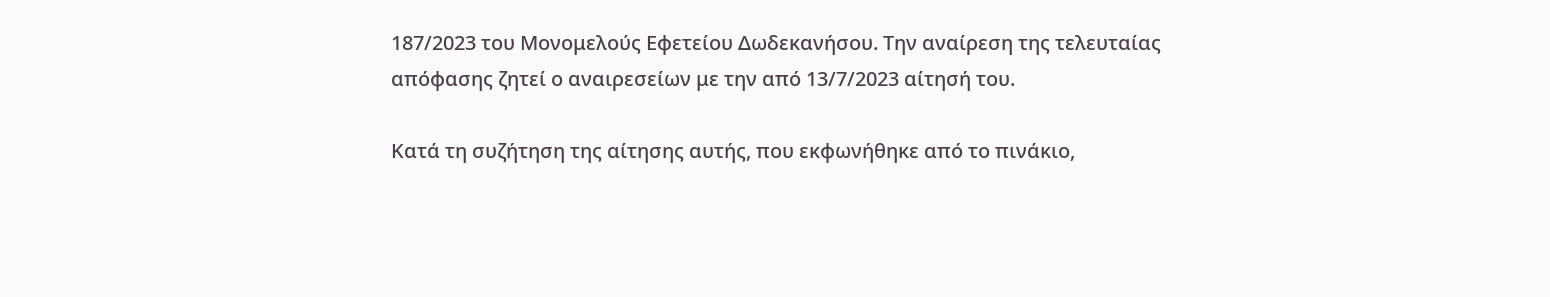187/2023 του Μονομελούς Εφετείου Δωδεκανήσου. Την αναίρεση της τελευταίας απόφασης ζητεί ο αναιρεσείων με την από 13/7/2023 αίτησή του.

Κατά τη συζήτηση της αίτησης αυτής, που εκφωνήθηκε από το πινάκιο,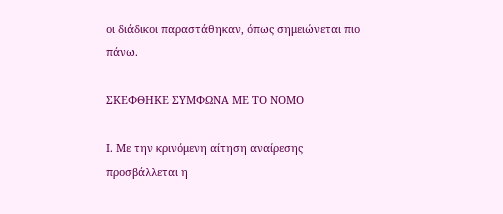οι διάδικοι παραστάθηκαν, όπως σημειώνεται πιο πάνω.

ΣΚΕΦΘΗΚΕ ΣΥΜΦΩΝΑ ΜΕ ΤΟ ΝΟΜΟ

Ι. Με την κρινόμενη αίτηση αναίρεσης προσβάλλεται η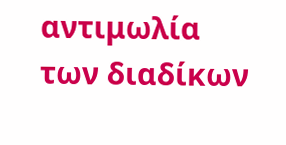αντιμωλία των διαδίκων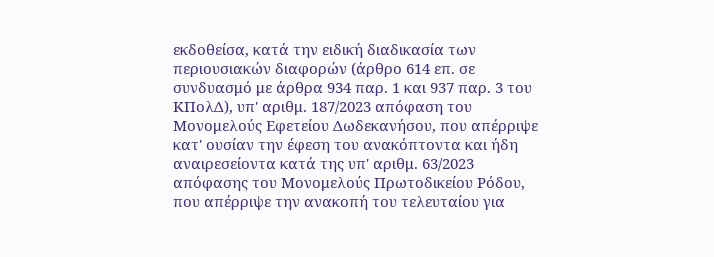εκδοθείσα, κατά την ειδική διαδικασία των περιουσιακών διαφορών (άρθρο 614 επ. σε συνδυασμό με άρθρα 934 παρ. 1 και 937 παρ. 3 του ΚΠολΔ), υπ' αριθμ. 187/2023 απόφαση του Μονομελούς Εφετείου Δωδεκανήσου, που απέρριψε κατ' ουσίαν την έφεση του ανακόπτοντα και ήδη αναιρεσείοντα κατά της υπ' αριθμ. 63/2023 απόφασης του Μονομελούς Πρωτοδικείου Ρόδου, που απέρριψε την ανακοπή του τελευταίου για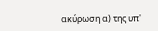ακύρωση α) της υπ'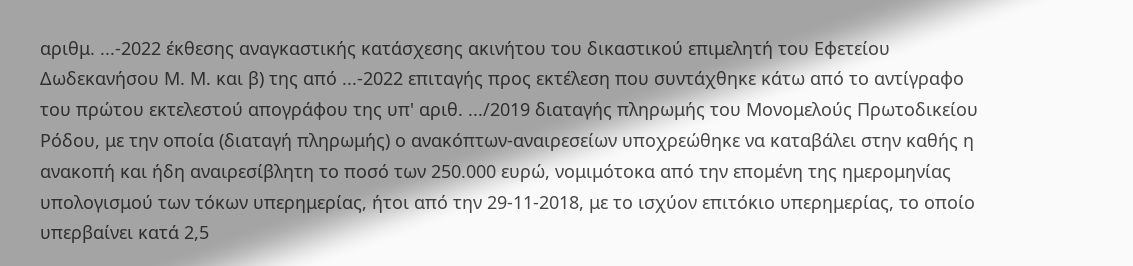αριθμ. ...-2022 έκθεσης αναγκαστικής κατάσχεσης ακινήτου του δικαστικού επιμελητή του Εφετείου Δωδεκανήσου Μ. Μ. και β) της από ...-2022 επιταγής προς εκτέλεση που συντάχθηκε κάτω από το αντίγραφο του πρώτου εκτελεστού απογράφου της υπ' αριθ. .../2019 διαταγής πληρωμής του Μονομελούς Πρωτοδικείου Ρόδου, με την οποία (διαταγή πληρωμής) ο ανακόπτων-αναιρεσείων υποχρεώθηκε να καταβάλει στην καθής η ανακοπή και ήδη αναιρεσίβλητη το ποσό των 250.000 ευρώ, νομιμότοκα από την επομένη της ημερομηνίας υπολογισμού των τόκων υπερημερίας, ήτοι από την 29-11-2018, με το ισχύον επιτόκιο υπερημερίας, το οποίο υπερβαίνει κατά 2,5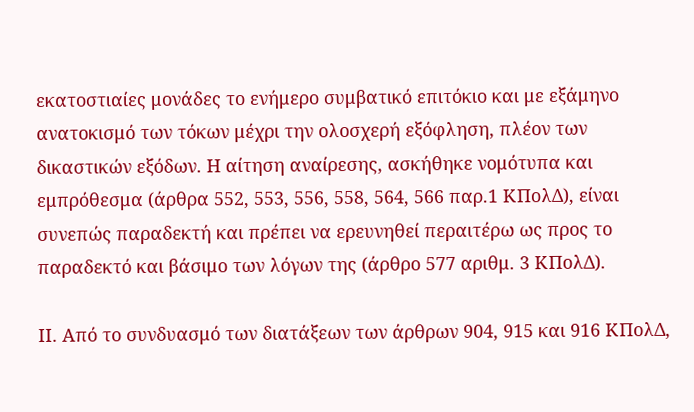εκατοστιαίες μονάδες το ενήμερο συμβατικό επιτόκιο και με εξάμηνο ανατοκισμό των τόκων μέχρι την ολοσχερή εξόφληση, πλέον των δικαστικών εξόδων. Η αίτηση αναίρεσης, ασκήθηκε νομότυπα και εμπρόθεσμα (άρθρα 552, 553, 556, 558, 564, 566 παρ.1 ΚΠολΔ), είναι συνεπώς παραδεκτή και πρέπει να ερευνηθεί περαιτέρω ως προς το παραδεκτό και βάσιμο των λόγων της (άρθρο 577 αριθμ. 3 ΚΠολΔ).

ΙΙ. Από το συνδυασμό των διατάξεων των άρθρων 904, 915 και 916 ΚΠολΔ,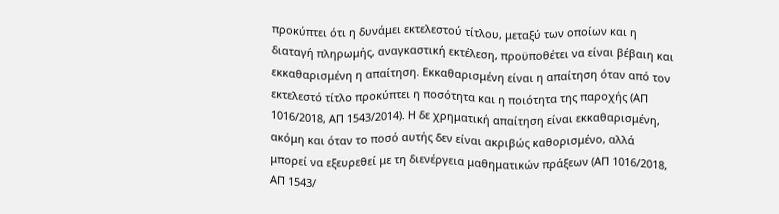προκύπτει ότι η δυνάμει εκτελεστού τίτλου, μεταξύ των οποίων και η διαταγή πληρωμής, αναγκαστική εκτέλεση, προϋποθέτει να είναι βέβαιη και εκκαθαρισμένη η απαίτηση. Εκκαθαρισμένη είναι η απαίτηση όταν από τον εκτελεστό τίτλο προκύπτει η ποσότητα και η ποιότητα της παροχής (ΑΠ 1016/2018, ΑΠ 1543/2014). Η δε χρηματική απαίτηση είναι εκκαθαρισμένη, ακόμη και όταν το ποσό αυτής δεν είναι ακριβώς καθορισμένο, αλλά μπορεί να εξευρεθεί με τη διενέργεια μαθηματικών πράξεων (ΑΠ 1016/2018, ΑΠ 1543/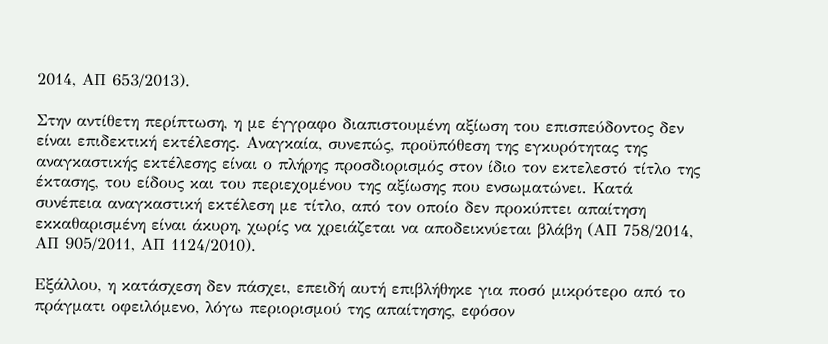2014, ΑΠ 653/2013).

Στην αντίθετη περίπτωση, η με έγγραφο διαπιστουμένη αξίωση του επισπεύδοντος δεν είναι επιδεκτική εκτέλεσης. Αναγκαία, συνεπώς, προϋπόθεση της εγκυρότητας της αναγκαστικής εκτέλεσης είναι ο πλήρης προσδιορισμός στον ίδιο τον εκτελεστό τίτλο της έκτασης, του είδους και του περιεχομένου της αξίωσης που ενσωματώνει. Κατά συνέπεια αναγκαστική εκτέλεση με τίτλο, από τον οποίο δεν προκύπτει απαίτηση εκκαθαρισμένη είναι άκυρη, χωρίς να χρειάζεται να αποδεικνύεται βλάβη (ΑΠ 758/2014, ΑΠ 905/2011, ΑΠ 1124/2010).

Εξάλλου, η κατάσχεση δεν πάσχει, επειδή αυτή επιβλήθηκε για ποσό μικρότερο από το πράγματι οφειλόμενο, λόγω περιορισμού της απαίτησης, εφόσον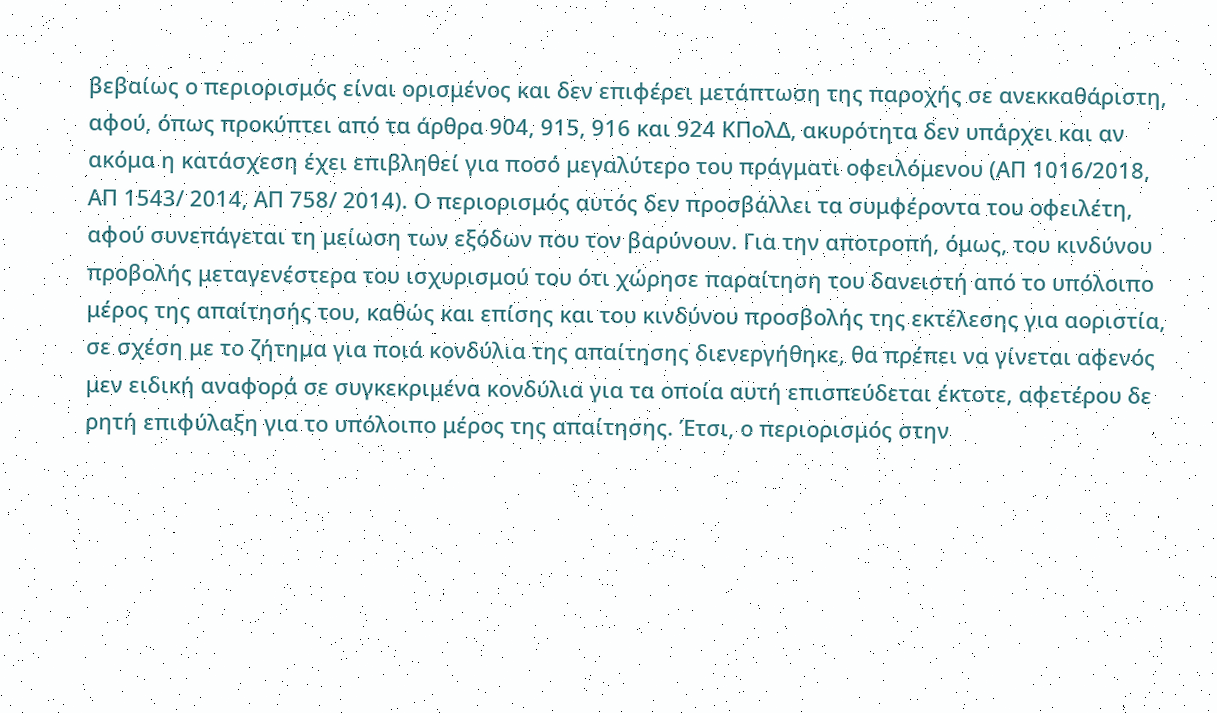βεβαίως ο περιορισμός είναι ορισμένος και δεν επιφέρει μετάπτωση της παροχής σε ανεκκαθάριστη, αφού, όπως προκύπτει από τα άρθρα 904, 915, 916 και 924 ΚΠολΔ, ακυρότητα δεν υπάρχει και αν ακόμα η κατάσχεση έχει επιβληθεί για ποσό μεγαλύτερο του πράγματι οφειλόμενου (ΑΠ 1016/2018, ΑΠ 1543/ 2014, ΑΠ 758/ 2014). Ο περιορισμός αυτός δεν προσβάλλει τα συμφέροντα του οφειλέτη, αφού συνεπάγεται τη μείωση των εξόδων που τον βαρύνουν. Για την αποτροπή, όμως, του κινδύνου προβολής μεταγενέστερα του ισχυρισμού του ότι χώρησε παραίτηση του δανειστή από το υπόλοιπο μέρος της απαίτησής του, καθώς και επίσης και του κινδύνου προσβολής της εκτέλεσης για αοριστία, σε σχέση με το ζήτημα για ποιά κονδύλια της απαίτησης διενεργήθηκε, θα πρέπει να γίνεται αφενός μεν ειδική αναφορά σε συγκεκριμένα κονδύλια για τα οποία αυτή επισπεύδεται έκτοτε, αφετέρου δε ρητή επιφύλαξη για το υπόλοιπο μέρος της απαίτησης. Έτσι, ο περιορισμός στην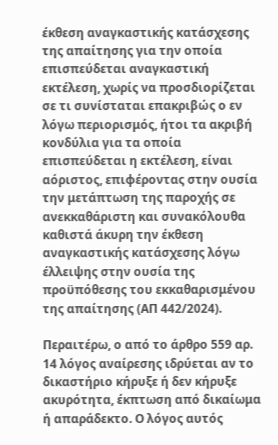έκθεση αναγκαστικής κατάσχεσης της απαίτησης για την οποία επισπεύδεται αναγκαστική εκτέλεση, χωρίς να προσδιορίζεται σε τι συνίσταται επακριβώς ο εν λόγω περιορισμός, ήτοι τα ακριβή κονδύλια για τα οποία επισπεύδεται η εκτέλεση, είναι αόριστος, επιφέροντας στην ουσία την μετάπτωση της παροχής σε ανεκκαθάριστη και συνακόλουθα καθιστά άκυρη την έκθεση αναγκαστικής κατάσχεσης λόγω έλλειψης στην ουσία της προϋπόθεσης του εκκαθαρισμένου της απαίτησης (ΑΠ 442/2024).

Περαιτέρω, ο από το άρθρο 559 αρ. 14 λόγος αναίρεσης ιδρύεται αν το δικαστήριο κήρυξε ή δεν κήρυξε ακυρότητα, έκπτωση από δικαίωμα ή απαράδεκτο. Ο λόγος αυτός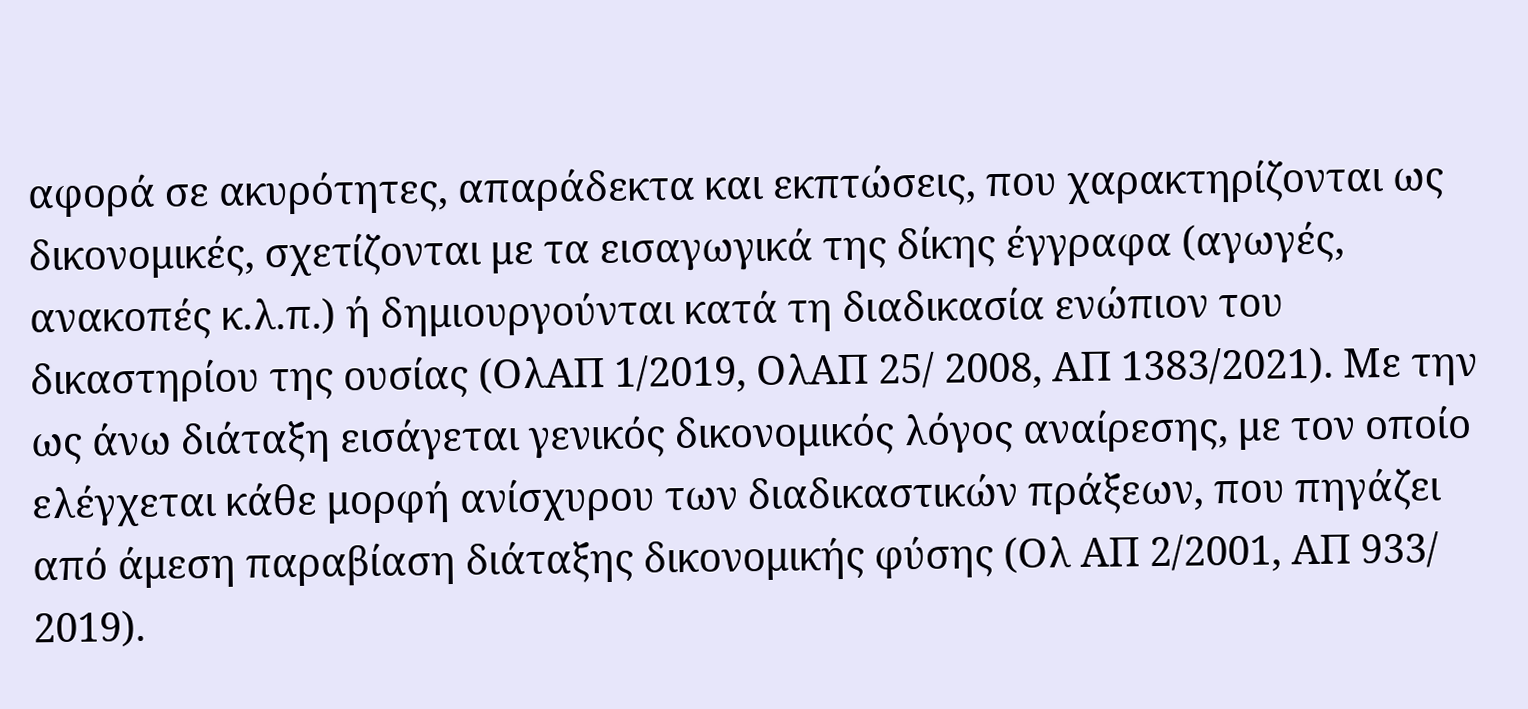αφορά σε ακυρότητες, απαράδεκτα και εκπτώσεις, που χαρακτηρίζονται ως δικονομικές, σχετίζονται με τα εισαγωγικά της δίκης έγγραφα (αγωγές, ανακοπές κ.λ.π.) ή δημιουργούνται κατά τη διαδικασία ενώπιον του δικαστηρίου της ουσίας (ΟλΑΠ 1/2019, ΟλΑΠ 25/ 2008, ΑΠ 1383/2021). Με την ως άνω διάταξη εισάγεται γενικός δικονομικός λόγος αναίρεσης, με τον οποίο ελέγχεται κάθε μορφή ανίσχυρου των διαδικαστικών πράξεων, που πηγάζει από άμεση παραβίαση διάταξης δικονομικής φύσης (Ολ ΑΠ 2/2001, ΑΠ 933/ 2019).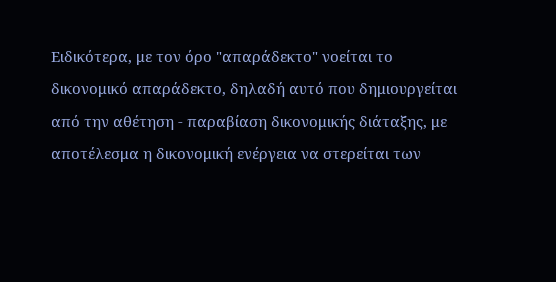Ειδικότερα, με τον όρο "απαράδεκτο" νοείται το δικονομικό απαράδεκτο, δηλαδή αυτό που δημιουργείται από την αθέτηση - παραβίαση δικονομικής διάταξης, με αποτέλεσμα η δικονομική ενέργεια να στερείται των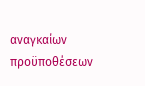αναγκαίων προϋποθέσεων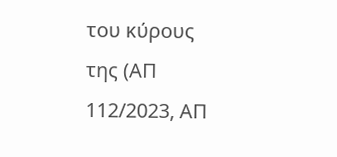του κύρους της (ΑΠ 112/2023, ΑΠ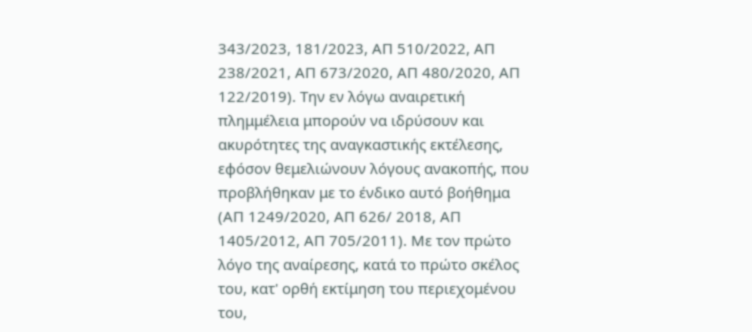343/2023, 181/2023, ΑΠ 510/2022, ΑΠ 238/2021, ΑΠ 673/2020, ΑΠ 480/2020, ΑΠ 122/2019). Την εν λόγω αναιρετική πλημμέλεια μπορούν να ιδρύσουν και ακυρότητες της αναγκαστικής εκτέλεσης, εφόσον θεμελιώνουν λόγους ανακοπής, που προβλήθηκαν με το ένδικο αυτό βοήθημα (ΑΠ 1249/2020, ΑΠ 626/ 2018, ΑΠ 1405/2012, ΑΠ 705/2011). Με τον πρώτο λόγο της αναίρεσης, κατά το πρώτο σκέλος του, κατ' ορθή εκτίμηση του περιεχομένου του,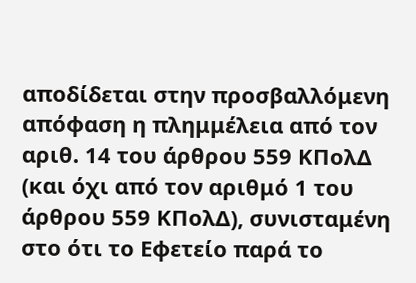αποδίδεται στην προσβαλλόμενη απόφαση η πλημμέλεια από τον αριθ. 14 του άρθρου 559 ΚΠολΔ (και όχι από τον αριθμό 1 του άρθρου 559 ΚΠολΔ), συνισταμένη στο ότι το Εφετείο παρά το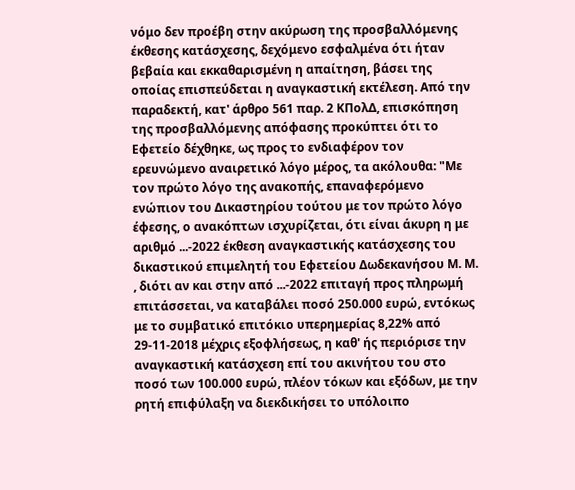νόμο δεν προέβη στην ακύρωση της προσβαλλόμενης έκθεσης κατάσχεσης, δεχόμενο εσφαλμένα ότι ήταν βεβαία και εκκαθαρισμένη η απαίτηση, βάσει της οποίας επισπεύδεται η αναγκαστική εκτέλεση. Από την παραδεκτή, κατ' άρθρο 561 παρ. 2 ΚΠολΔ, επισκόπηση της προσβαλλόμενης απόφασης προκύπτει ότι το Εφετείο δέχθηκε, ως προς το ενδιαφέρον τον ερευνώμενο αναιρετικό λόγο μέρος, τα ακόλουθα: "Με τον πρώτο λόγο της ανακοπής, επαναφερόμενο ενώπιον του Δικαστηρίου τούτου με τον πρώτο λόγο έφεσης, ο ανακόπτων ισχυρίζεται, ότι είναι άκυρη η με αριθμό ...-2022 έκθεση αναγκαστικής κατάσχεσης του δικαστικού επιμελητή του Εφετείου Δωδεκανήσου Μ. Μ. , διότι αν και στην από ...-2022 επιταγή προς πληρωμή επιτάσσεται, να καταβάλει ποσό 250.000 ευρώ, εντόκως με το συμβατικό επιτόκιο υπερημερίας 8,22% από 29-11-2018 μέχρις εξοφλήσεως, η καθ' ής περιόρισε την αναγκαστική κατάσχεση επί του ακινήτου του στο ποσό των 100.000 ευρώ, πλέον τόκων και εξόδων, με την ρητή επιφύλαξη να διεκδικήσει το υπόλοιπο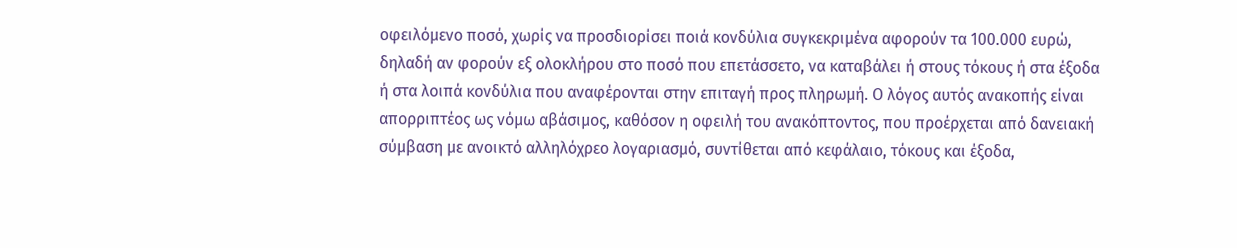οφειλόμενο ποσό, χωρίς να προσδιορίσει ποιά κονδύλια συγκεκριμένα αφορούν τα 100.000 ευρώ, δηλαδή αν φορούν εξ ολοκλήρου στο ποσό που επετάσσετο, να καταβάλει ή στους τόκους ή στα έξοδα ή στα λοιπά κονδύλια που αναφέρονται στην επιταγή προς πληρωμή. Ο λόγος αυτός ανακοπής είναι απορριπτέος ως νόμω αβάσιμος, καθόσον η οφειλή του ανακόπτοντος, που προέρχεται από δανειακή σύμβαση με ανοικτό αλληλόχρεο λογαριασμό, συντίθεται από κεφάλαιο, τόκους και έξοδα,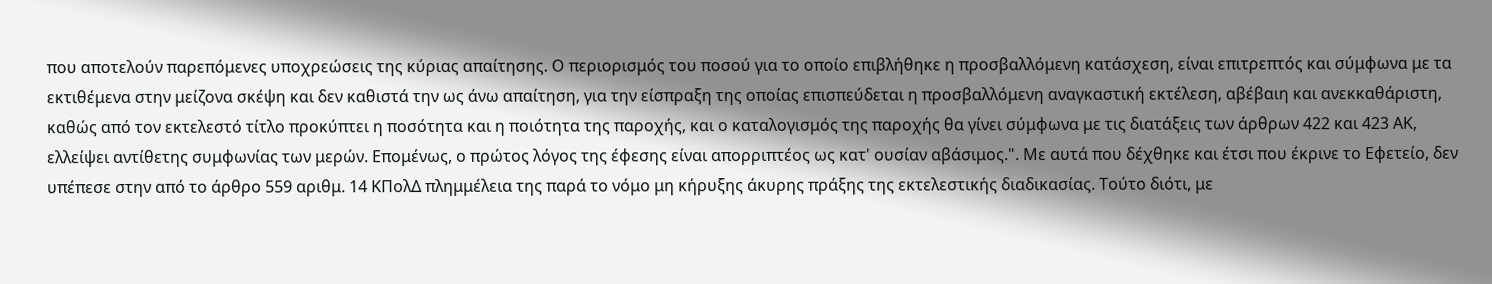που αποτελούν παρεπόμενες υποχρεώσεις της κύριας απαίτησης. Ο περιορισμός του ποσού για το οποίο επιβλήθηκε η προσβαλλόμενη κατάσχεση, είναι επιτρεπτός και σύμφωνα με τα εκτιθέμενα στην μείζονα σκέψη και δεν καθιστά την ως άνω απαίτηση, για την είσπραξη της οποίας επισπεύδεται η προσβαλλόμενη αναγκαστική εκτέλεση, αβέβαιη και ανεκκαθάριστη, καθώς από τον εκτελεστό τίτλο προκύπτει η ποσότητα και η ποιότητα της παροχής, και ο καταλογισμός της παροχής θα γίνει σύμφωνα με τις διατάξεις των άρθρων 422 και 423 ΑΚ, ελλείψει αντίθετης συμφωνίας των μερών. Επομένως, ο πρώτος λόγος της έφεσης είναι απορριπτέος ως κατ' ουσίαν αβάσιμος.". Με αυτά που δέχθηκε και έτσι που έκρινε το Εφετείο, δεν υπέπεσε στην από το άρθρο 559 αριθμ. 14 ΚΠολΔ πλημμέλεια της παρά το νόμο μη κήρυξης άκυρης πράξης της εκτελεστικής διαδικασίας. Τούτο διότι, με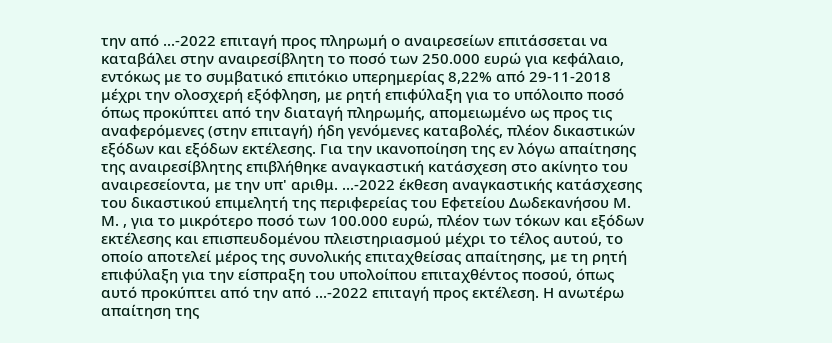την από ...-2022 επιταγή προς πληρωμή ο αναιρεσείων επιτάσσεται να καταβάλει στην αναιρεσίβλητη το ποσό των 250.000 ευρώ για κεφάλαιο, εντόκως με το συμβατικό επιτόκιο υπερημερίας 8,22% από 29-11-2018 μέχρι την ολοσχερή εξόφληση, με ρητή επιφύλαξη για το υπόλοιπο ποσό όπως προκύπτει από την διαταγή πληρωμής, απομειωμένο ως προς τις αναφερόμενες (στην επιταγή) ήδη γενόμενες καταβολές, πλέον δικαστικών εξόδων και εξόδων εκτέλεσης. Για την ικανοποίηση της εν λόγω απαίτησης της αναιρεσίβλητης επιβλήθηκε αναγκαστική κατάσχεση στο ακίνητο του αναιρεσείοντα, με την υπ' αριθμ. ...-2022 έκθεση αναγκαστικής κατάσχεσης του δικαστικού επιμελητή της περιφερείας του Εφετείου Δωδεκανήσου Μ. Μ. , για το μικρότερο ποσό των 100.000 ευρώ, πλέον των τόκων και εξόδων εκτέλεσης και επισπευδομένου πλειστηριασμού μέχρι το τέλος αυτού, το οποίο αποτελεί μέρος της συνολικής επιταχθείσας απαίτησης, με τη ρητή επιφύλαξη για την είσπραξη του υπολοίπου επιταχθέντος ποσού, όπως αυτό προκύπτει από την από ...-2022 επιταγή προς εκτέλεση. Η ανωτέρω απαίτηση της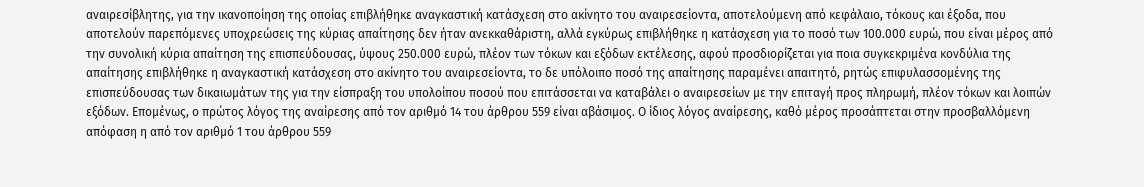αναιρεσίβλητης, για την ικανοποίηση της οποίας επιβλήθηκε αναγκαστική κατάσχεση στο ακίνητο του αναιρεσείοντα, αποτελούμενη από κεφάλαιο, τόκους και έξοδα, που αποτελούν παρεπόμενες υποχρεώσεις της κύριας απαίτησης δεν ήταν ανεκκαθάριστη, αλλά εγκύρως επιβλήθηκε η κατάσχεση για το ποσό των 100.000 ευρώ, που είναι μέρος από την συνολική κύρια απαίτηση της επισπεύδουσας, ύψους 250.000 ευρώ, πλέον των τόκων και εξόδων εκτέλεσης, αφού προσδιορίζεται για ποια συγκεκριμένα κονδύλια της απαίτησης επιβλήθηκε η αναγκαστική κατάσχεση στο ακίνητο του αναιρεσείοντα, το δε υπόλοιπο ποσό της απαίτησης παραμένει απαιτητό, ρητώς επιφυλασσομένης της επισπεύδουσας των δικαιωμάτων της για την είσπραξη του υπολοίπου ποσού που επιτάσσεται να καταβάλει ο αναιρεσείων με την επιταγή προς πληρωμή, πλέον τόκων και λοιπών εξόδων. Επομένως, ο πρώτος λόγος της αναίρεσης από τον αριθμό 14 του άρθρου 559 είναι αβάσιμος. Ο ίδιος λόγος αναίρεσης, καθό μέρος προσάπτεται στην προσβαλλόμενη απόφαση η από τον αριθμό 1 του άρθρου 559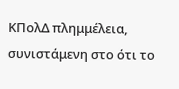ΚΠολΔ πλημμέλεια, συνιστάμενη στο ότι το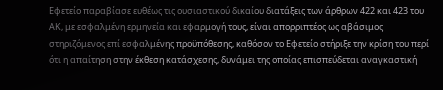Εφετείο παραβίασε ευθέως τις ουσιαστικού δικαίου διατάξεις των άρθρων 422 και 423 του ΑΚ, με εσφαλμένη ερμηνεία και εφαρμογή τους, είναι απορριπτέος ως αβάσιμος στηριζόμενος επί εσφαλμένης προϋπόθεσης, καθόσον το Εφετείο στήριξε την κρίση του περί ότι η απαίτηση στην έκθεση κατάσχεσης, δυνάμει της οποίας επισπεύδεται αναγκαστική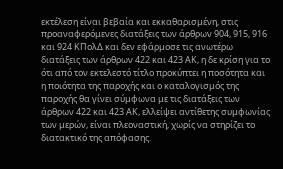εκτέλεση είναι βεβαία και εκκαθαρισμένη, στις προαναφερόμενες διατάξεις των άρθρων 904, 915, 916 και 924 ΚΠολΔ και δεν εφάρμοσε τις ανωτέρω διατάξεις των άρθρων 422 και 423 ΑΚ, η δε κρίση για το ότι από τον εκτελεστό τίτλο προκύπτει η ποσότητα και η ποιότητα της παροχής και ο καταλογισμός της παροχής θα γίνει σύμφωνα με τις διατάξεις των άρθρων 422 και 423 ΑΚ, ελλείψει αντίθετης συμφωνίας των μερών, είναι πλεοναστική, χωρίς να στηρίζει το διατακτικό της απόφασης.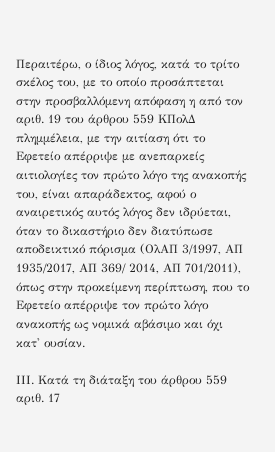Περαιτέρω, ο ίδιος λόγος, κατά το τρίτο σκέλος του, με το οποίο προσάπτεται στην προσβαλλόμενη απόφαση η από τον αριθ. 19 του άρθρου 559 ΚΠολΔ πλημμέλεια, με την αιτίαση ότι το Εφετείο απέρριψε με ανεπαρκείς αιτιολογίες τον πρώτο λόγο της ανακοπής του, είναι απαράδεκτος, αφού ο αναιρετικός αυτός λόγος δεν ιδρύεται, όταν το δικαστήριο δεν διατύπωσε αποδεικτικό πόρισμα (ΟλΑΠ 3/1997, ΑΠ 1935/2017, ΑΠ 369/ 2014, ΑΠ 701/2011), όπως στην προκείμενη περίπτωση, που το Εφετείο απέρριψε τον πρώτο λόγο ανακοπής ως νομικά αβάσιμο και όχι κατ' ουσίαν.

ΙΙΙ. Κατά τη διάταξη του άρθρου 559 αριθ. 17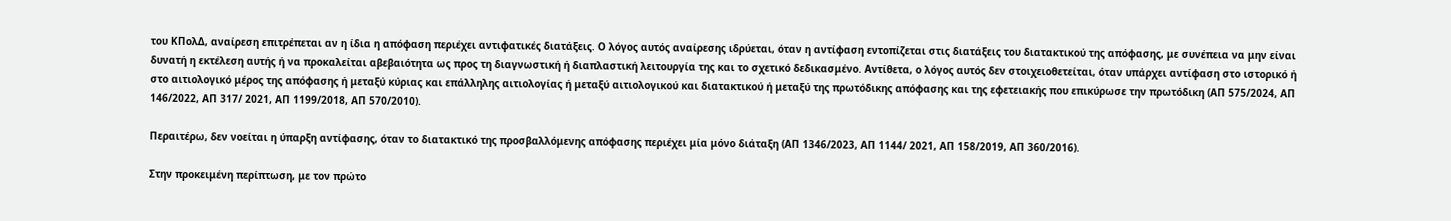του KΠολΔ, αναίρεση επιτρέπεται αν η ίδια η απόφαση περιέχει αντιφατικές διατάξεις. Ο λόγος αυτός αναίρεσης ιδρύεται, όταν η αντίφαση εντοπίζεται στις διατάξεις του διατακτικού της απόφασης, με συνέπεια να μην είναι δυνατή η εκτέλεση αυτής ή να προκαλείται αβεβαιότητα ως προς τη διαγνωστική ή διαπλαστική λειτουργία της και το σχετικό δεδικασμένο. Αντίθετα, ο λόγος αυτός δεν στοιχειοθετείται, όταν υπάρχει αντίφαση στο ιστορικό ή στο αιτιολογικό μέρος της απόφασης ή μεταξύ κύριας και επάλληλης αιτιολογίας ή μεταξύ αιτιολογικού και διατακτικού ή μεταξύ της πρωτόδικης απόφασης και της εφετειακής που επικύρωσε την πρωτόδικη (ΑΠ 575/2024, ΑΠ 146/2022, ΑΠ 317/ 2021, ΑΠ 1199/2018, ΑΠ 570/2010).

Περαιτέρω, δεν νοείται η ύπαρξη αντίφασης, όταν το διατακτικό της προσβαλλόμενης απόφασης περιέχει μία μόνο διάταξη (ΑΠ 1346/2023, ΑΠ 1144/ 2021, ΑΠ 158/2019, ΑΠ 360/2016).

Στην προκειμένη περίπτωση, με τον πρώτο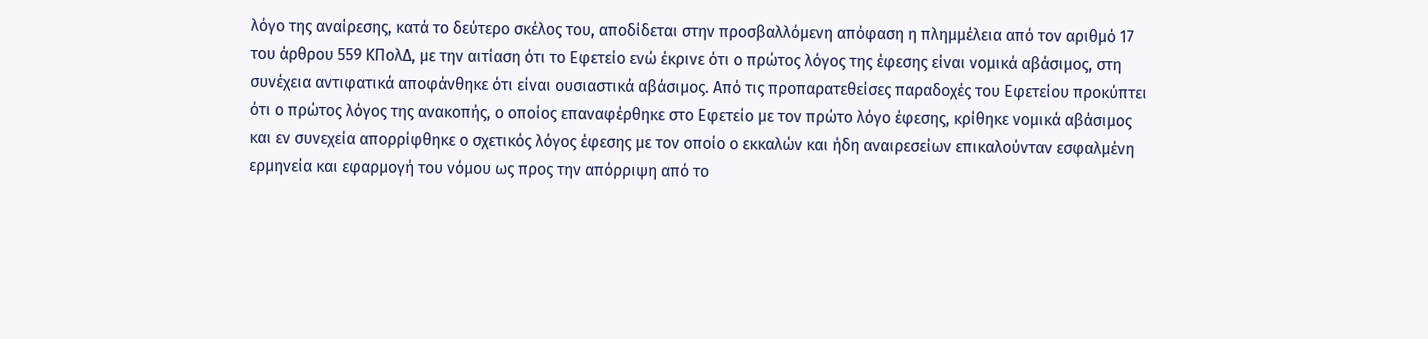λόγο της αναίρεσης, κατά το δεύτερο σκέλος του, αποδίδεται στην προσβαλλόμενη απόφαση η πλημμέλεια από τον αριθμό 17 του άρθρου 559 ΚΠολΔ, με την αιτίαση ότι το Εφετείο ενώ έκρινε ότι ο πρώτος λόγος της έφεσης είναι νομικά αβάσιμος, στη συνέχεια αντιφατικά αποφάνθηκε ότι είναι ουσιαστικά αβάσιμος. Από τις προπαρατεθείσες παραδοχές του Εφετείου προκύπτει ότι ο πρώτος λόγος της ανακοπής, ο οποίος επαναφέρθηκε στο Εφετείο με τον πρώτο λόγο έφεσης, κρίθηκε νομικά αβάσιμος και εν συνεχεία απορρίφθηκε ο σχετικός λόγος έφεσης με τον οποίο ο εκκαλών και ήδη αναιρεσείων επικαλούνταν εσφαλμένη ερμηνεία και εφαρμογή του νόμου ως προς την απόρριψη από το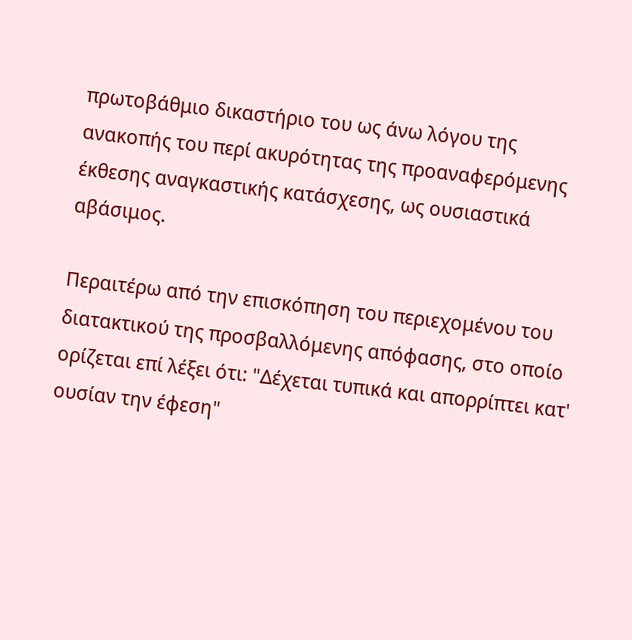πρωτοβάθμιο δικαστήριο του ως άνω λόγου της ανακοπής του περί ακυρότητας της προαναφερόμενης έκθεσης αναγκαστικής κατάσχεσης, ως ουσιαστικά αβάσιμος.

Περαιτέρω από την επισκόπηση του περιεχομένου του διατακτικού της προσβαλλόμενης απόφασης, στο οποίο ορίζεται επί λέξει ότι: "Δέχεται τυπικά και απορρίπτει κατ' ουσίαν την έφεση"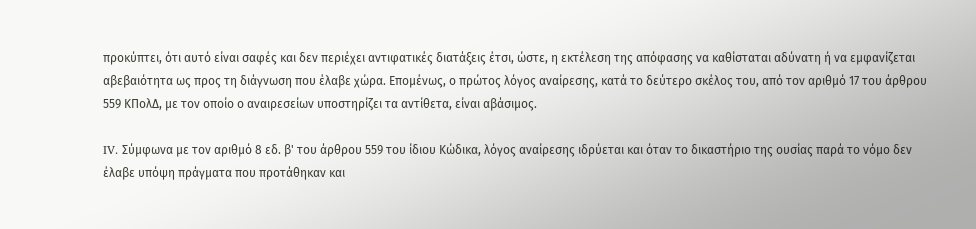προκύπτει, ότι αυτό είναι σαφές και δεν περιέχει αντιφατικές διατάξεις έτσι, ώστε, η εκτέλεση της απόφασης να καθίσταται αδύνατη ή να εμφανίζεται αβεβαιότητα ως προς τη διάγνωση που έλαβε χώρα. Επομένως, ο πρώτος λόγος αναίρεσης, κατά το δεύτερο σκέλος του, από τον αριθμό 17 του άρθρου 559 ΚΠολΔ, με τον οποίο ο αναιρεσείων υποστηρίζει τα αντίθετα, είναι αβάσιμος.

IV. Σύμφωνα με τον αριθμό 8 εδ. β' του άρθρου 559 του ίδιου Κώδικα, λόγος αναίρεσης ιδρύεται και όταν το δικαστήριο της ουσίας παρά το νόμο δεν έλαβε υπόψη πράγματα που προτάθηκαν και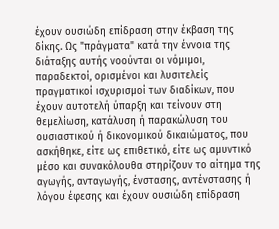έχουν ουσιώδη επίδραση στην έκβαση της δίκης. Ως "πράγματα" κατά την έννοια της διάταξης αυτής νοούνται οι νόμιμοι, παραδεκτοί, ορισμένοι και λυσιτελείς πραγματικοί ισχυρισμοί των διαδίκων, που έχουν αυτοτελή ύπαρξη και τείνουν στη θεμελίωση, κατάλυση ή παρακώλυση του ουσιαστικού ή δικονομικού δικαιώματος, που ασκήθηκε, είτε ως επιθετικό, είτε ως αμυντικό μέσο και συνακόλουθα στηρίζουν το αίτημα της αγωγής, ανταγωγής, ένστασης, αντένστασης ή λόγου έφεσης και έχουν ουσιώδη επίδραση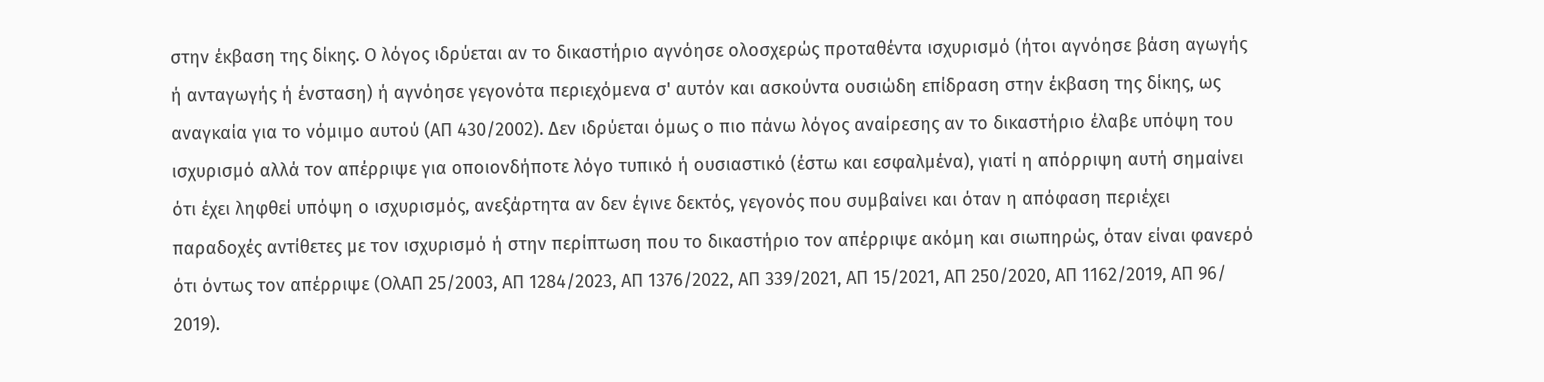στην έκβαση της δίκης. Ο λόγος ιδρύεται αν το δικαστήριο αγνόησε ολοσχερώς προταθέντα ισχυρισμό (ήτοι αγνόησε βάση αγωγής ή ανταγωγής ή ένσταση) ή αγνόησε γεγονότα περιεχόμενα σ' αυτόν και ασκούντα ουσιώδη επίδραση στην έκβαση της δίκης, ως αναγκαία για το νόμιμο αυτού (ΑΠ 430/2002). Δεν ιδρύεται όμως ο πιο πάνω λόγος αναίρεσης αν το δικαστήριο έλαβε υπόψη του ισχυρισμό αλλά τον απέρριψε για οποιονδήποτε λόγο τυπικό ή ουσιαστικό (έστω και εσφαλμένα), γιατί η απόρριψη αυτή σημαίνει ότι έχει ληφθεί υπόψη ο ισχυρισμός, ανεξάρτητα αν δεν έγινε δεκτός, γεγονός που συμβαίνει και όταν η απόφαση περιέχει παραδοχές αντίθετες με τον ισχυρισμό ή στην περίπτωση που το δικαστήριο τον απέρριψε ακόμη και σιωπηρώς, όταν είναι φανερό ότι όντως τον απέρριψε (ΟλΑΠ 25/2003, ΑΠ 1284/2023, ΑΠ 1376/2022, ΑΠ 339/2021, ΑΠ 15/2021, ΑΠ 250/2020, ΑΠ 1162/2019, ΑΠ 96/ 2019).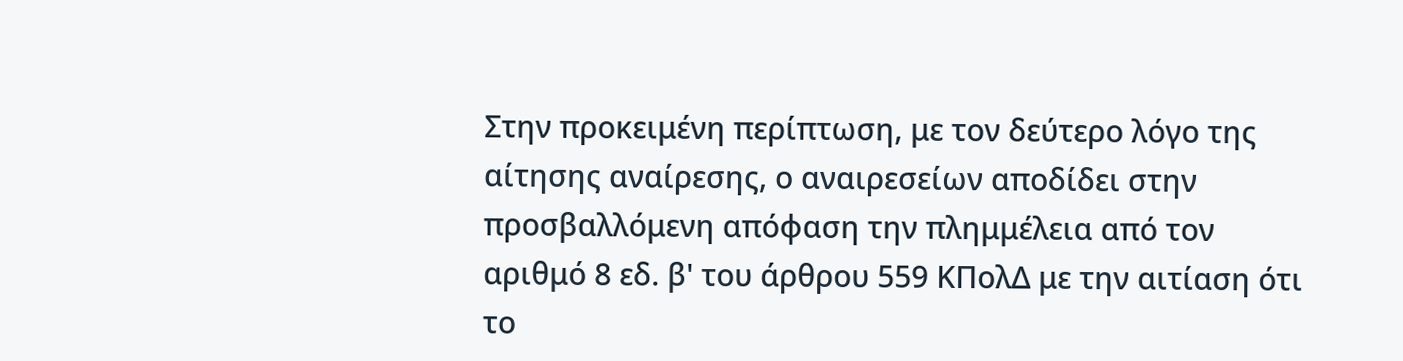Στην προκειμένη περίπτωση, με τον δεύτερο λόγο της αίτησης αναίρεσης, ο αναιρεσείων αποδίδει στην προσβαλλόμενη απόφαση την πλημμέλεια από τον αριθμό 8 εδ. β' του άρθρου 559 ΚΠολΔ με την αιτίαση ότι το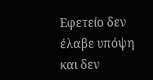Εφετείο δεν έλαβε υπόψη και δεν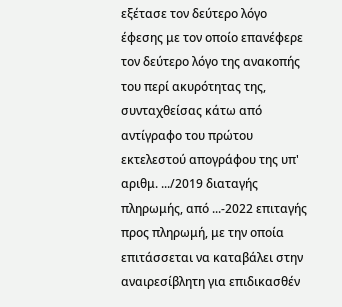εξέτασε τον δεύτερο λόγο έφεσης με τον οποίο επανέφερε τον δεύτερο λόγο της ανακοπής του περί ακυρότητας της, συνταχθείσας κάτω από αντίγραφο του πρώτου εκτελεστού απογράφου της υπ' αριθμ. .../2019 διαταγής πληρωμής, από ...-2022 επιταγής προς πληρωμή, με την οποία επιτάσσεται να καταβάλει στην αναιρεσίβλητη για επιδικασθέν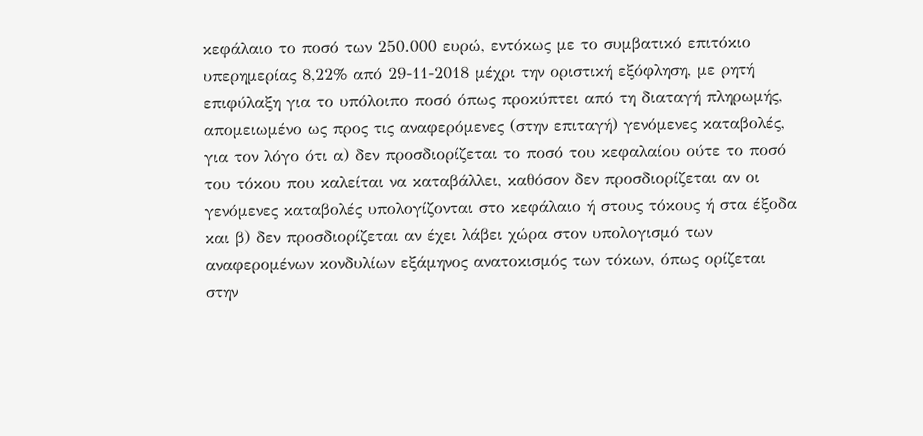κεφάλαιο το ποσό των 250.000 ευρώ, εντόκως με το συμβατικό επιτόκιο υπερημερίας 8,22% από 29-11-2018 μέχρι την οριστική εξόφληση, με ρητή επιφύλαξη για το υπόλοιπο ποσό όπως προκύπτει από τη διαταγή πληρωμής, απομειωμένο ως προς τις αναφερόμενες (στην επιταγή) γενόμενες καταβολές, για τον λόγο ότι α) δεν προσδιορίζεται το ποσό του κεφαλαίου ούτε το ποσό του τόκου που καλείται να καταβάλλει, καθόσον δεν προσδιορίζεται αν οι γενόμενες καταβολές υπολογίζονται στο κεφάλαιο ή στους τόκους ή στα έξοδα και β) δεν προσδιορίζεται αν έχει λάβει χώρα στον υπολογισμό των αναφερομένων κονδυλίων εξάμηνος ανατοκισμός των τόκων, όπως ορίζεται στην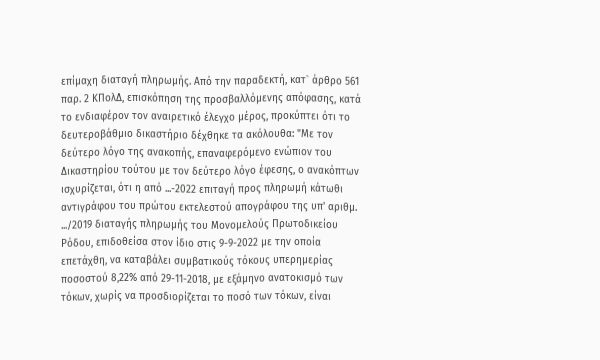επίμαχη διαταγή πληρωμής. Από την παραδεκτή, κατ` άρθρο 561 παρ. 2 ΚΠολΔ, επισκόπηση της προσβαλλόμενης απόφασης, κατά το ενδιαφέρον τον αναιρετικό έλεγχο μέρος, προκύπτει ότι το δευτεροβάθμιο δικαστήριο δέχθηκε τα ακόλουθα: "Με τον δεύτερο λόγο της ανακοπής, επαναφερόμενο ενώπιον του Δικαστηρίου τούτου με τον δεύτερο λόγο έφεσης, ο ανακόπτων ισχυρίζεται, ότι η από ...-2022 επιταγή προς πληρωμή κάτωθι αντιγράφου του πρώτου εκτελεστού απογράφου της υπ' αριθμ. .../2019 διαταγής πληρωμής του Μονομελούς Πρωτοδικείου Ρόδου, επιδοθείσα στον ίδιο στις 9-9-2022 με την οποία επετάχθη, να καταβάλει συμβατικούς τόκους υπερημερίας ποσοστού 8,22% από 29-11-2018, με εξάμηνο ανατοκισμό των τόκων, χωρίς να προσδιορίζεται το ποσό των τόκων, είναι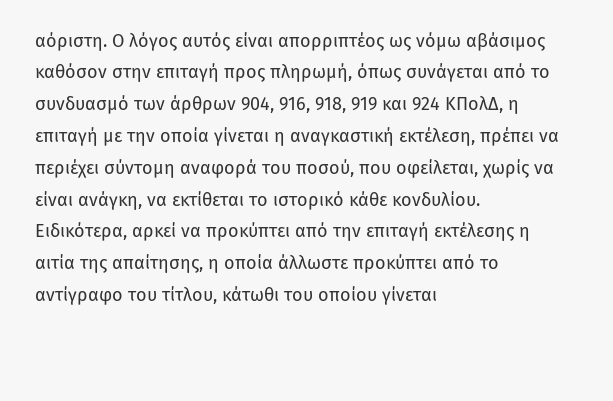αόριστη. Ο λόγος αυτός είναι απορριπτέος ως νόμω αβάσιμος καθόσον στην επιταγή προς πληρωμή, όπως συνάγεται από το συνδυασμό των άρθρων 904, 916, 918, 919 και 924 ΚΠολΔ, η επιταγή με την οποία γίνεται η αναγκαστική εκτέλεση, πρέπει να περιέχει σύντομη αναφορά του ποσού, που οφείλεται, χωρίς να είναι ανάγκη, να εκτίθεται το ιστορικό κάθε κονδυλίου. Ειδικότερα, αρκεί να προκύπτει από την επιταγή εκτέλεσης η αιτία της απαίτησης, η οποία άλλωστε προκύπτει από το αντίγραφο του τίτλου, κάτωθι του οποίου γίνεται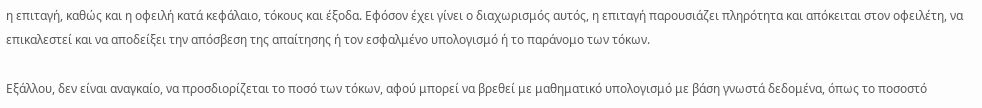η επιταγή, καθώς και η οφειλή κατά κεφάλαιο, τόκους και έξοδα. Εφόσον έχει γίνει ο διαχωρισμός αυτός, η επιταγή παρουσιάζει πληρότητα και απόκειται στον οφειλέτη, να επικαλεστεί και να αποδείξει την απόσβεση της απαίτησης ή τον εσφαλμένο υπολογισμό ή το παράνομο των τόκων.

Εξάλλου, δεν είναι αναγκαίο, να προσδιορίζεται το ποσό των τόκων, αφού μπορεί να βρεθεί με μαθηματικό υπολογισμό με βάση γνωστά δεδομένα, όπως το ποσοστό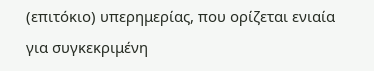(επιτόκιο) υπερημερίας, που ορίζεται ενιαία για συγκεκριμένη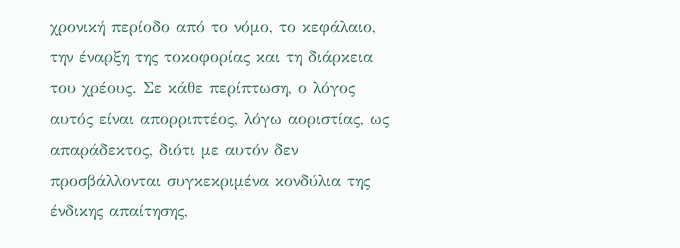χρονική περίοδο από το νόμο, το κεφάλαιο, την έναρξη της τοκοφορίας και τη διάρκεια του χρέους. Σε κάθε περίπτωση, ο λόγος αυτός είναι απορριπτέος, λόγω αοριστίας, ως απαράδεκτος, διότι με αυτόν δεν προσβάλλονται συγκεκριμένα κονδύλια της ένδικης απαίτησης,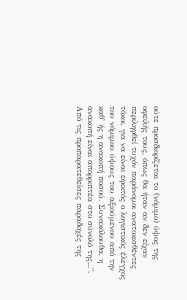ούτε προσδιορίζεται το (νόμιμο) ύψος της οφειλής τους, όπως θα ήταν αν δεν είχαν περιληφθεί τυχόν παράνομοι ανατοκισθέντες τόκοι, για να είναι εφικτός ο λογιστικός έλεγχος του νόμιμου ύψους του αξιούμενου από την καθ' ής η ανακοπή ποσού. Συνακόλουθα, η ανακοπή είναι απορριπτέα στο σύνολό της...". Από τις προπαρατεθείσες παραδοχές της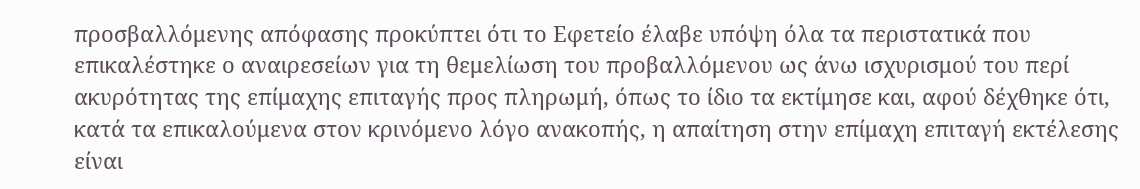προσβαλλόμενης απόφασης προκύπτει ότι το Εφετείο έλαβε υπόψη όλα τα περιστατικά που επικαλέστηκε ο αναιρεσείων για τη θεμελίωση του προβαλλόμενου ως άνω ισχυρισμού του περί ακυρότητας της επίμαχης επιταγής προς πληρωμή, όπως το ίδιο τα εκτίμησε και, αφού δέχθηκε ότι, κατά τα επικαλούμενα στον κρινόμενο λόγο ανακοπής, η απαίτηση στην επίμαχη επιταγή εκτέλεσης είναι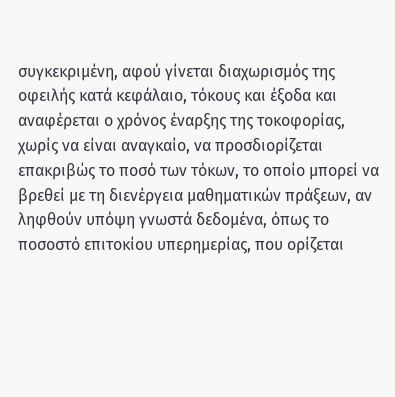συγκεκριμένη, αφού γίνεται διαχωρισμός της οφειλής κατά κεφάλαιο, τόκους και έξοδα και αναφέρεται ο χρόνος έναρξης της τοκοφορίας, χωρίς να είναι αναγκαίο, να προσδιορίζεται επακριβώς το ποσό των τόκων, το οποίο μπορεί να βρεθεί με τη διενέργεια μαθηματικών πράξεων, αν ληφθούν υπόψη γνωστά δεδομένα, όπως το ποσοστό επιτοκίου υπερημερίας, που ορίζεται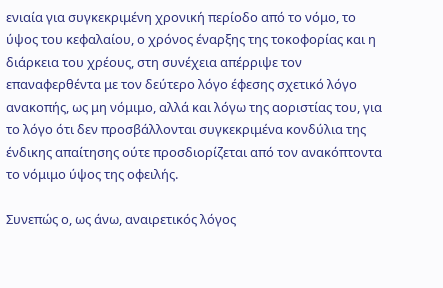ενιαία για συγκεκριμένη χρονική περίοδο από το νόμο, το ύψος του κεφαλαίου, ο χρόνος έναρξης της τοκοφορίας και η διάρκεια του χρέους, στη συνέχεια απέρριψε τον επαναφερθέντα με τον δεύτερο λόγο έφεσης σχετικό λόγο ανακοπής, ως μη νόμιμο, αλλά και λόγω της αοριστίας του, για το λόγο ότι δεν προσβάλλονται συγκεκριμένα κονδύλια της ένδικης απαίτησης ούτε προσδιορίζεται από τον ανακόπτοντα το νόμιμο ύψος της οφειλής.

Συνεπώς ο, ως άνω, αναιρετικός λόγος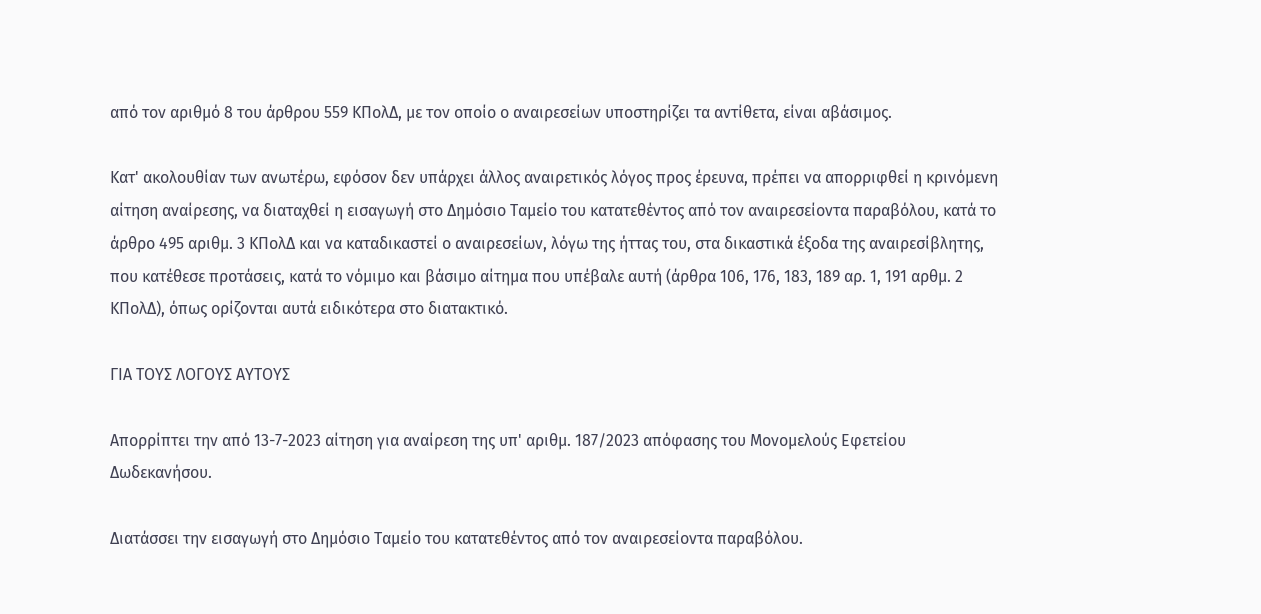από τον αριθμό 8 του άρθρου 559 ΚΠολΔ, με τον οποίο ο αναιρεσείων υποστηρίζει τα αντίθετα, είναι αβάσιμος.

Κατ' ακολουθίαν των ανωτέρω, εφόσον δεν υπάρχει άλλος αναιρετικός λόγος προς έρευνα, πρέπει να απορριφθεί η κρινόμενη αίτηση αναίρεσης, να διαταχθεί η εισαγωγή στο Δημόσιο Ταμείο του κατατεθέντος από τον αναιρεσείοντα παραβόλου, κατά το άρθρο 495 αριθμ. 3 ΚΠολΔ και να καταδικαστεί ο αναιρεσείων, λόγω της ήττας του, στα δικαστικά έξοδα της αναιρεσίβλητης, που κατέθεσε προτάσεις, κατά το νόμιμο και βάσιμο αίτημα που υπέβαλε αυτή (άρθρα 106, 176, 183, 189 αρ. 1, 191 αρθμ. 2 ΚΠολΔ), όπως ορίζονται αυτά ειδικότερα στο διατακτικό.

ΓΙΑ ΤΟΥΣ ΛΟΓΟΥΣ ΑΥΤΟΥΣ

Απορρίπτει την από 13-7-2023 αίτηση για αναίρεση της υπ' αριθμ. 187/2023 απόφασης του Μονομελούς Εφετείου Δωδεκανήσου.

Διατάσσει την εισαγωγή στο Δημόσιο Ταμείο του κατατεθέντος από τον αναιρεσείοντα παραβόλου.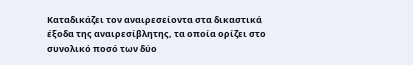Καταδικάζει τον αναιρεσείοντα στα δικαστικά έξοδα της αναιρεσίβλητης, τα οποία ορίζει στο συνολικό ποσό των δύο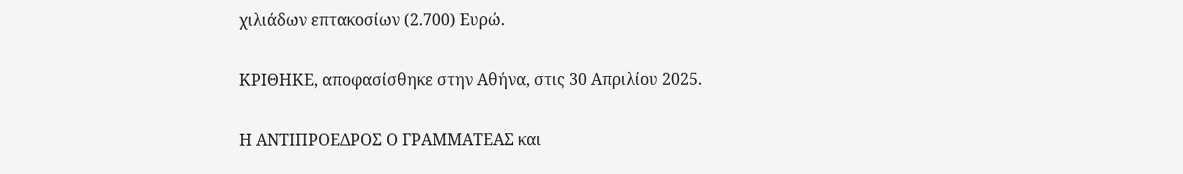χιλιάδων επτακοσίων (2.700) Ευρώ.

ΚΡΙΘΗΚΕ, αποφασίσθηκε στην Αθήνα, στις 30 Απριλίου 2025.

Η ΑΝΤΙΠΡΟΕΔΡΟΣ Ο ΓΡΑΜΜΑΤΕΑΣ και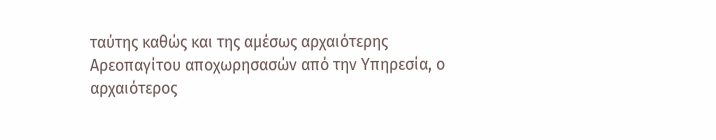ταύτης καθώς και της αμέσως αρχαιότερης Αρεοπαγίτου αποχωρησασών από την Υπηρεσία, ο αρχαιότερος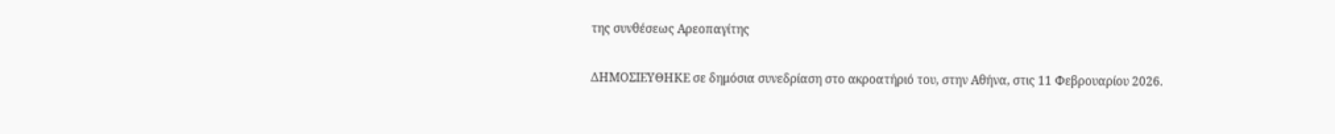της συνθέσεως Αρεοπαγίτης

ΔΗΜΟΣΙΕΥΘΗΚΕ σε δημόσια συνεδρίαση στο ακροατήριό του, στην Αθήνα, στις 11 Φεβρουαρίου 2026.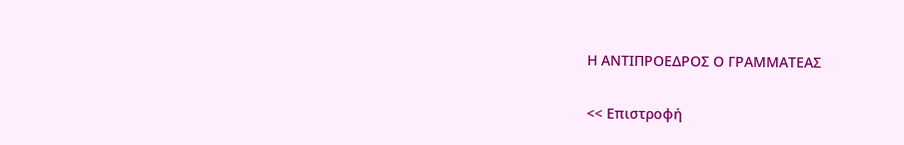Η ΑΝΤΙΠΡΟΕΔΡΟΣ Ο ΓΡΑΜΜΑΤΕΑΣ

<< Επιστροφή